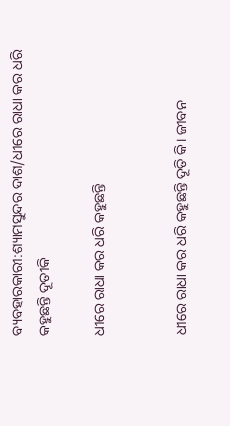ବ୍ୟବହାରକାରୀ:ଶ୍ୟାମସୁନ୍ଦର ଦାଶ/ଧୀରେ ରାଧା କର ଧରି କହୁଛନ୍ତି ଦୂତୀକି

ଧୀରେ ରାଧା କର ଧରି କହୁଛନ୍ତି


ଧୀରେ ରାଧା କର ଧରି କହୁଛନ୍ତି ଦୂତି କି। ଜୀବନ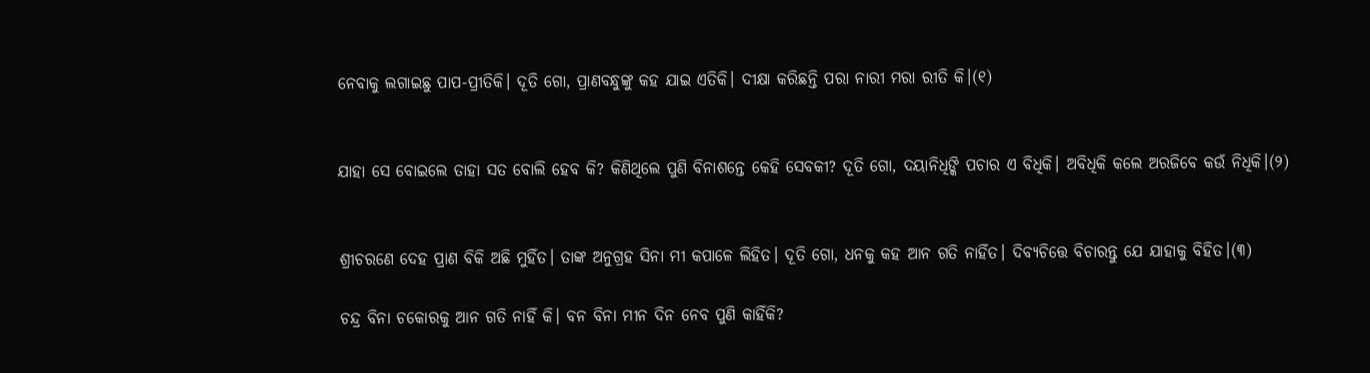ନେବାକୁ ଲଗାଇଛୁ ପାପ-ପ୍ରୀତିକି। ଦୂତି ଗୋ, ପ୍ରାଣବନ୍ଧୁଙ୍କୁ କହ ଯାଇ ଏତିକି। ଦୀକ୍ଷା କରିଛନ୍ତି ପରା ନାରୀ ମରା ରୀତି କି।(୧)


ଯାହା ସେ ବୋଇଲେ ତାହା ସତ ବୋଲି ହେବ କି? କିଣିଥିଲେ ପୁଣି ବିନାଶନ୍ତେ କେହି ସେବକୀ? ଦୂତି ଗୋ, ଦୟାନିଧିଙ୍କି ପଚାର ଏ ବିଧିକି। ଅବିଧିକି କଲେ ଅରଜିବେ କଉଁ ନିଧିକି।(୨)


ଶ୍ରୀଚରଣେ ଦେହ ପ୍ରାଣ ବିକି ଅଛି ମୁହିଁତ। ତାଙ୍କ ଅନୁଗ୍ରହ ସିନା ମୀ କପାଳେ ଲିହିତ। ଦୂତି ଗୋ, ଧନକୁ କହ ଆନ ଗତି ନାହିଁତ। ଦିବ୍ୟଚିତ୍ତେ ବିଚାରନ୍ତୁ ଯେ ଯାହାକୁ ବିହିତ।(୩)

ଚନ୍ଦ୍ର ବିନା ଚକୋରକୁ ଆନ ଗତି ନାହିଁ କି। ବନ ବିନା ମୀନ ଦିନ ନେବ ପୁଣି କାହିଁକି?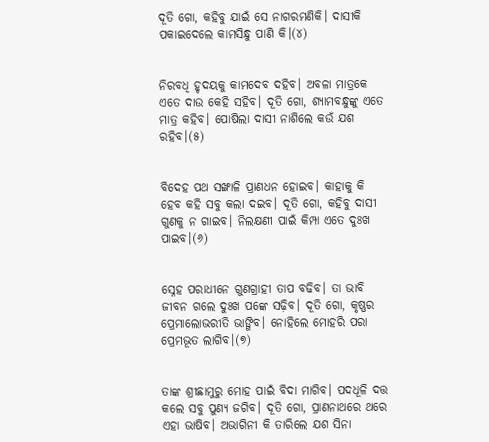ଦୂତି ଗୋ, କହିବୁ ଯାଇଁ ସେ ନାଗରମଣିକି। ଦାସୀକି ପକାଇଦେଲେ କାମସିନ୍ଧୁ ପାଣି କି।(୪)


ନିରବଧି ହୃଦୟକୁ କାମଦେବ ଦହିବ। ଅବଳା ମାତ୍ରକେ ଏତେ ଦାଉ କେହି ସହିବ। ଦୂତି ଗୋ, ଶ୍ୟାମବନ୍ଧୁଙ୍କୁ ଏତେ ମାତ୍ର କହିବ। ପୋଷିଲା ଦାସୀ ନାଶିଲେ କଉଁ ଯଶ ରହିବ।(୫)


ବିଦେହ ପଥ ସଙ୍ଖାଳି ପ୍ରାଣଧନ ହୋଇବ। କାହାକୁ କି ହେବ କହି ସବୁ କଲା ଦଇବ। ଦୂତି ଗୋ, କହିବୁ ଦାସୀ ଗୁଣକୁ ନ ଗାଇବ। ନିଲକ୍ଷଣୀ ପାଇଁ କିମ୍ପା ଏତେ ଦୁଃଖ ପାଇବ।(୬)


ସ୍ନେହ ପରାଧୀନେ ଗୁଣଗ୍ରାହୀ ତାପ ବଢିବ। ତା ଭାବି ଜୀବନ ଗଲେ ଦୁଃଖ ପଙ୍କେ ସଢ଼ିବ। ଦୂତି ଗୋ, କୃଷ୍ଣର ପ୍ରେମାଲୋଭରୀତି ଭାଙ୍ଗିବ। ନୋହିଲେ ମୋହରି ପରା ପ୍ରେମଭୂତ ଲାଗିବ।(୭)


ତାଙ୍କ ଶ୍ରୀଛାମୁରୁ ମୋହ ପାଇଁ ବିଦା ମାଗିବ। ପଦଧୂଳି ଦତ୍ତ କଲେ ସବୁ ପୁଣ୍ୟ ଜଗିବ। ଦୂତି ଗୋ, ପ୍ରାଣନାଥରେ ଥରେ ଏହା ଭାଷିବ। ଅଭାଗିନୀ କି ତାରିଲେ ଯଶ ସିନା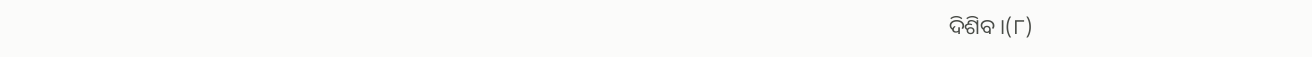ଦିଶିବ।(୮)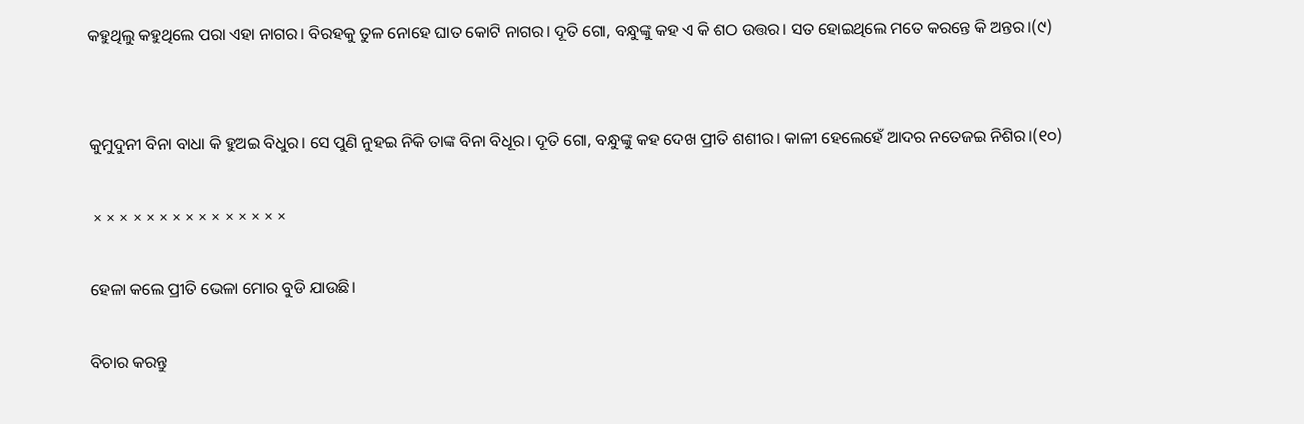କହୁଥିଲୁ କହୁଥିଲେ ପରା ଏହା ନାଗର। ବିରହକୁ ତୁଳ ନୋହେ ଘାତ କୋଟି ନାଗର। ଦୂତି ଗୋ, ବନ୍ଧୁଙ୍କୁ କହ ଏ କି ଶଠ ଉତ୍ତର। ସତ ହୋଇଥିଲେ ମତେ କରନ୍ତେ କି ଅନ୍ତର।(୯)


କୁମୁଦୁନୀ ବିନା ବାଧା କି ହୁଅଇ ବିଧୁର। ସେ ପୁଣି ନୁହଇ ନିକି ତାଙ୍କ ବିନା ବିଧୂର। ଦୂତି ଗୋ, ବନ୍ଧୁଙ୍କୁ କହ ଦେଖ ପ୍ରୀତି ଶଶୀର। କାଳୀ ହେଲେହେଁ ଆଦର ନତେଜଇ ନିଶିର।(୧୦)

 × × × × × × × × × × × × × × ×

ହେଳା କଲେ ପ୍ରୀତି ଭେଳା ମୋର ବୁଡି ଯାଉଛି।

ବିଚାର କରନ୍ତୁ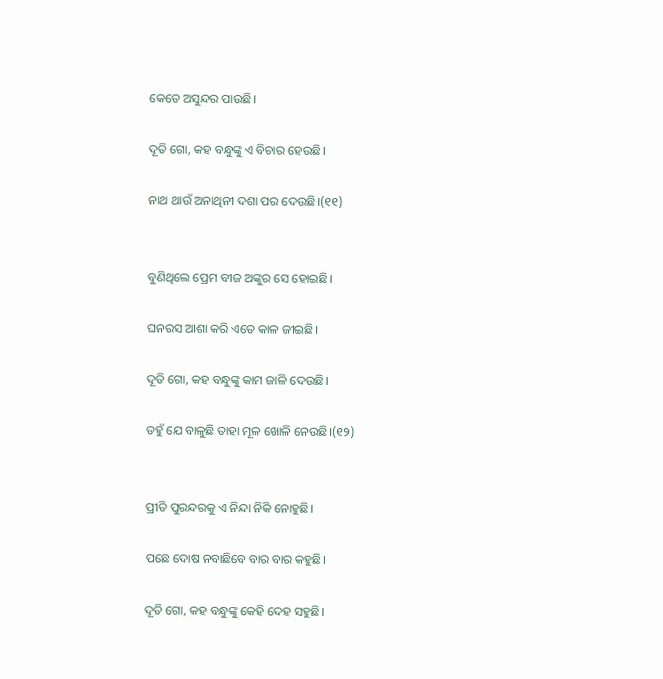କେତେ ଅସୁନ୍ଦର ପାଉଛି।

ଦୂତି ଗୋ, କହ ବନ୍ଧୁଙ୍କୁ ଏ ବିଚାର ହେଉଛି।

ନାଥ ଥାଉଁ ଅନାଥିନୀ ଦଶା ପର ଦେଉଛି।(୧୧)


ବୁଣିଥିଲେ ପ୍ରେମ ବୀଜ ଅଙ୍କୁର ସେ ହୋଇଛି।

ଘନରସ ଆଶା କରି ଏତେ କାଳ ଜୀଇଛି।

ଦୂତି ଗୋ, କହ ବନ୍ଧୁଙ୍କୁ କାମ ଜାଳି ଦେଉଛି।

ତହୁଁ ଯେ ବାଳୁଛି ତାହା ମୂଳ ଖୋଳି ନେଉଛି।(୧୨)


ପ୍ରୀତି ପୁରନ୍ଦରକୁ ଏ ନିନ୍ଦା ନିକି ନୋହୁଛି।

ପଛେ ଦୋଷ ନବାଛିବେ ବାର ବାର କହୁଛି।

ଦୂତି ଗୋ, କହ ବନ୍ଧୁଙ୍କୁ କେହି ଦେହ ସହୁଛି।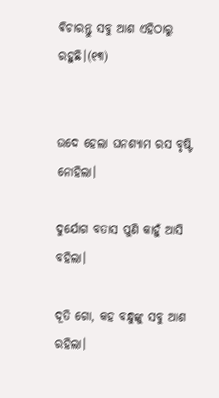ଵିଚାରନ୍ତୁ ସବୁ ଆଶ ଏହିଠାରୁ ରହୁଛି।(୧୩)


ଉଦେ ହେଲା ଘନଶ୍ୟାମ ରସ ବୃଷ୍ଟି ନୋହିଲା।

ଦୁର୍ଯୋଗ ବତାସ ପୁଣି କାହୁଁ ଆସି ବହିଲା।

ଦୂତି ଗୋ, କହ ବନ୍ଧୁଙ୍କୁ ସବୁ ଆଶ ରହିଲା।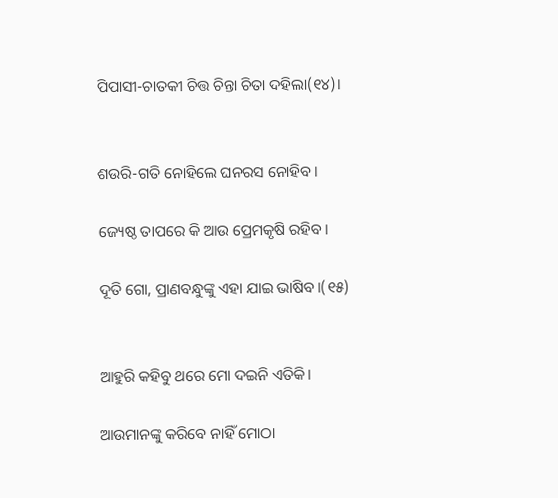ପିପାସୀ-ଚାତକୀ ଚିତ୍ତ ଚିନ୍ତା ଚିତା ଦହିଲା(୧୪)।


ଶଉରି-ଗତି ନୋହିଲେ ଘନରସ ନୋହିବ।

ଜ୍ୟେଷ୍ଠ ତାପରେ କି ଆଉ ପ୍ରେମକୃଷି ରହିବ।

ଦୂତି ଗୋ, ପ୍ରାଣବନ୍ଧୁଙ୍କୁ ଏହା ଯାଇ ଭାଷିବ।(୧୫)


ଆହୁରି କହିବୁ ଥରେ ମୋ ଦଇନି ଏତିକି।

ଆଉମାନଙ୍କୁ କରିବେ ନାହିଁ ମୋଠା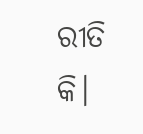ରୀତି କି।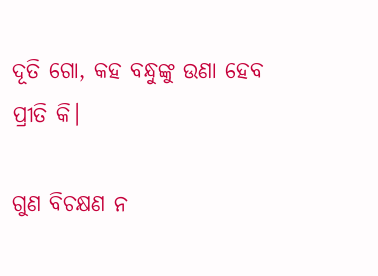ଦୂତି ଗୋ, କହ ବନ୍ଧୁଙ୍କୁ ଉଣା ହେବ ପ୍ରୀତି କି।

ଗୁଣ ବିଚକ୍ଷଣ ନ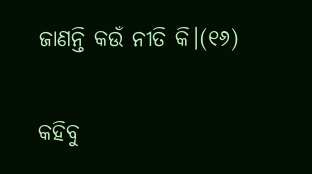ଜାଣନ୍ତି କଉଁ ନୀତି କି।(୧୬)


କହିବୁ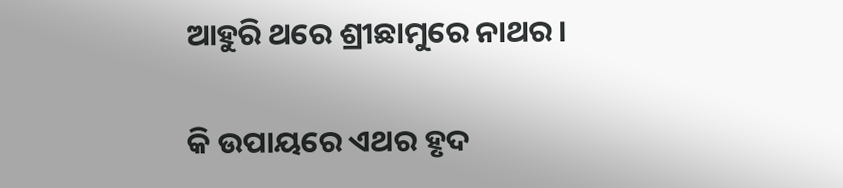ଆହୁରି ଥରେ ଶ୍ରୀଛାମୁରେ ନାଥର।

କି ଉପାୟରେ ଏଥର ହୃଦ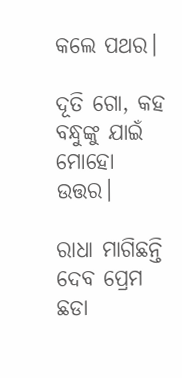କଲେ ପଥର।

ଦୂତି ଗୋ, କହ ବନ୍ଧୁଙ୍କୁ ଯାଇଁ ମୋହୋ ଉତ୍ତର।

ରାଧା ମାଗିଛନ୍ତି ଦେବ ପ୍ରେମ ଛଡା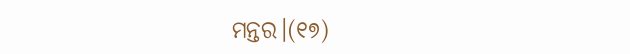ମନ୍ତର।(୧୭)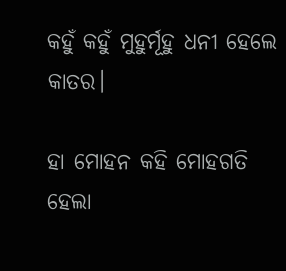କହୁଁ କହୁଁ ମୁହୁର୍ମୂହୁ ଧନୀ ହେଲେ କାତର।

ହା ମୋହନ କହି ମୋହଗତି ହେଲା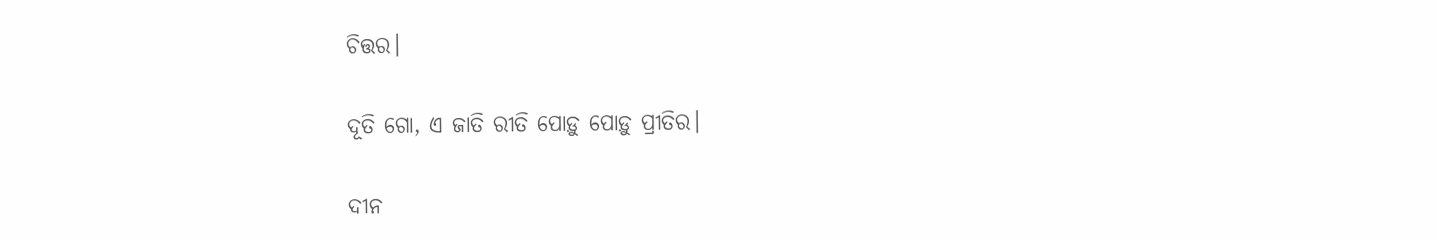ଚିତ୍ତର।

ଦୂତି ଗୋ, ଏ ଜାତି ରୀତି ପୋଡ଼ୁ ପୋଡ଼ୁ ପ୍ରୀତିର।

ଦୀନ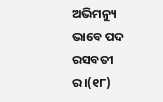ଅଭିମନ୍ୟୁ ଭାବେ ପଦ ରସବତୀ ର।(୧୮)